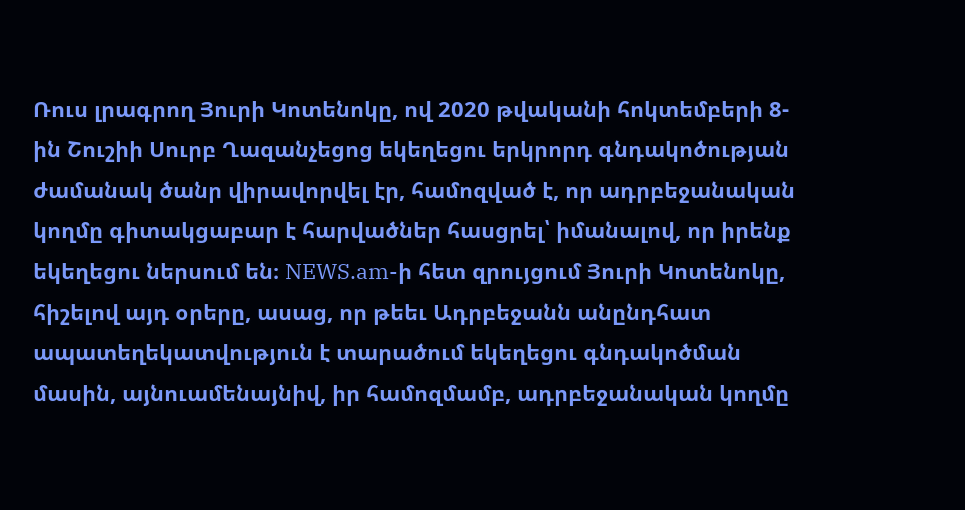Ռուս լրագրող Յուրի Կոտենոկը, ով 2020 թվականի հոկտեմբերի 8-ին Շուշիի Սուրբ Ղազանչեցոց եկեղեցու երկրորդ գնդակոծության ժամանակ ծանր վիրավորվել էր, համոզված է, որ ադրբեջանական կողմը գիտակցաբար է հարվածներ հասցրել՝ իմանալով, որ իրենք եկեղեցու ներսում են։ NEWS.am-ի հետ զրույցում Յուրի Կոտենոկը, հիշելով այդ օրերը, ասաց, որ թեեւ Ադրբեջանն անընդհատ ապատեղեկատվություն է տարածում եկեղեցու գնդակոծման մասին, այնուամենայնիվ, իր համոզմամբ, ադրբեջանական կողմը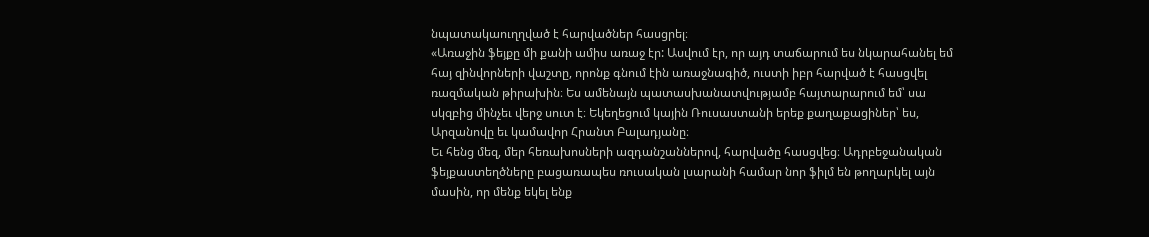նպատակաուղղված է հարվածներ հասցրել։
«Առաջին ֆեյքը մի քանի ամիս առաջ էր: Ասվում էր, որ այդ տաճարում ես նկարահանել եմ հայ զինվորների վաշտը, որոնք գնում էին առաջնագիծ, ուստի իբր հարված է հասցվել ռազմական թիրախին։ Ես ամենայն պատասխանատվությամբ հայտարարում եմ՝ սա սկզբից մինչեւ վերջ սուտ է։ Եկեղեցում կային Ռուսաստանի երեք քաղաքացիներ՝ ես, Արզանովը եւ կամավոր Հրանտ Բալադյանը։
Եւ հենց մեզ, մեր հեռախոսների ազդանշաններով, հարվածը հասցվեց։ Ադրբեջանական ֆեյքաստեղծները բացառապես ռուսական լսարանի համար նոր ֆիլմ են թողարկել այն մասին, որ մենք եկել ենք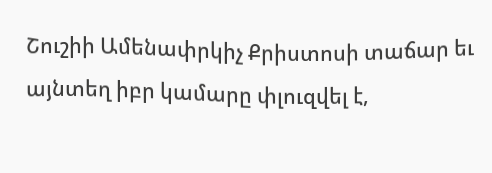Շուշիի Ամենափրկիչ Քրիստոսի տաճար եւ այնտեղ իբր կամարը փլուզվել է,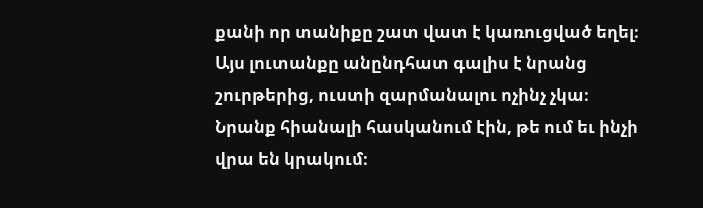քանի որ տանիքը շատ վատ է կառուցված եղել։ Այս լուտանքը անընդհատ գալիս է նրանց շուրթերից, ուստի զարմանալու ոչինչ չկա։ Նրանք հիանալի հասկանում էին, թե ում եւ ինչի վրա են կրակում։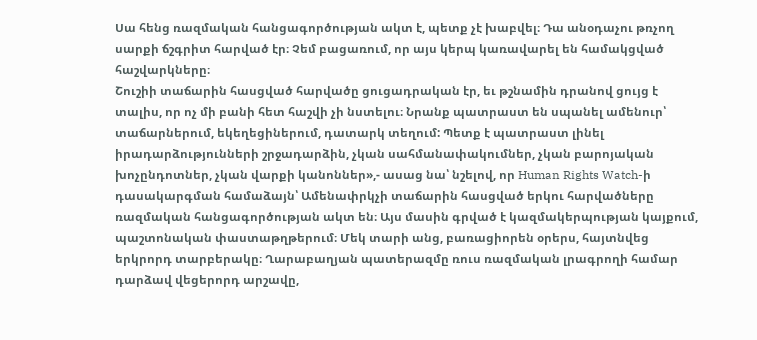Սա հենց ռազմական հանցագործության ակտ է, պետք չէ խաբվել։ Դա անօդաչու թռչող սարքի ճշգրիտ հարված էր։ Չեմ բացառում, որ այս կերպ կառավարել են համակցված հաշվարկները։
Շուշիի տաճարին հասցված հարվածը ցուցադրական էր, եւ թշնամին դրանով ցույց է տալիս, որ ոչ մի բանի հետ հաշվի չի նստելու։ Նրանք պատրաստ են սպանել ամենուր՝ տաճարներում, եկեղեցիներում, դատարկ տեղում: Պետք է պատրաստ լինել իրադարձությունների շրջադարձին, չկան սահմանափակումներ, չկան բարոյական խոչընդոտներ, չկան վարքի կանոններ»,- ասաց նա՝ նշելով, որ Human Rights Watch-ի դասակարգման համաձայն՝ Ամենափրկչի տաճարին հասցված երկու հարվածները ռազմական հանցագործության ակտ են։ Այս մասին գրված է կազմակերպության կայքում, պաշտոնական փաստաթղթերում։ Մեկ տարի անց, բառացիորեն օրերս, հայտնվեց երկրորդ տարբերակը։ Ղարաբաղյան պատերազմը ռուս ռազմական լրագրողի համար դարձավ վեցերորդ արշավը,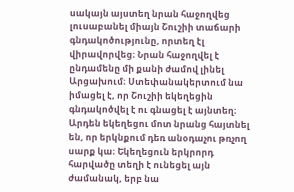սակայն այստեղ նրան հաջողվեց լուսաբանել միայն Շուշիի տաճարի գնդակոծությունը, որտեղ էլ վիրավորվեց։ Նրան հաջողվել է ընդամենը մի քանի ժամով լինել Արցախում։ Ստեփանակերտում նա իմացել է, որ Շուշիի եկեղեցին գնդակոծվել է ու գնացել է այնտեղ։ Արդեն եկեղեցու մոտ նրանց հայտնել են, որ երկնքում դեռ անօդաչու թռչող սարք կա։ Եկեղեցուն երկրորդ հարվածը տեղի է ունեցել այն ժամանակ, երբ նա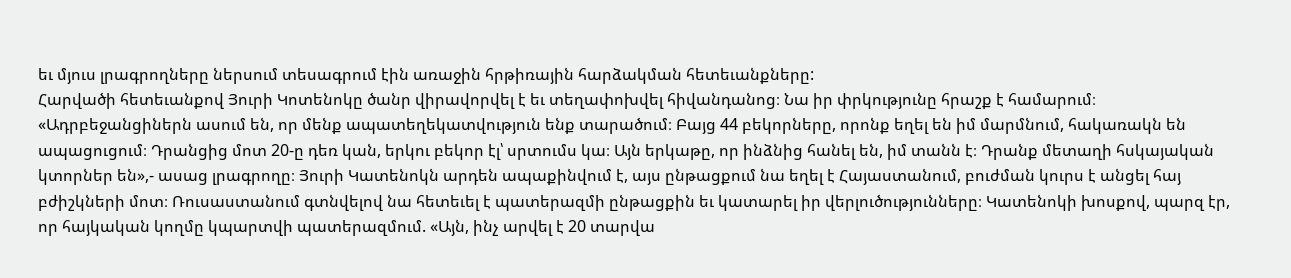եւ մյուս լրագրողները ներսում տեսագրում էին առաջին հրթիռային հարձակման հետեւանքները:
Հարվածի հետեւանքով Յուրի Կոտենոկը ծանր վիրավորվել է եւ տեղափոխվել հիվանդանոց։ Նա իր փրկությունը հրաշք է համարում։ «Ադրբեջանցիներն ասում են, որ մենք ապատեղեկատվություն ենք տարածում։ Բայց 44 բեկորները, որոնք եղել են իմ մարմնում, հակառակն են ապացուցում։ Դրանցից մոտ 20-ը դեռ կան, երկու բեկոր էլ՝ սրտումս կա։ Այն երկաթը, որ ինձնից հանել են, իմ տանն է։ Դրանք մետաղի հսկայական կտորներ են»,- ասաց լրագրողը։ Յուրի Կատենոկն արդեն ապաքինվում է, այս ընթացքում նա եղել է Հայաստանում, բուժման կուրս է անցել հայ բժիշկների մոտ։ Ռուսաստանում գտնվելով նա հետեւել է պատերազմի ընթացքին եւ կատարել իր վերլուծությունները։ Կատենոկի խոսքով, պարզ էր, որ հայկական կողմը կպարտվի պատերազմում. «Այն, ինչ արվել է 20 տարվա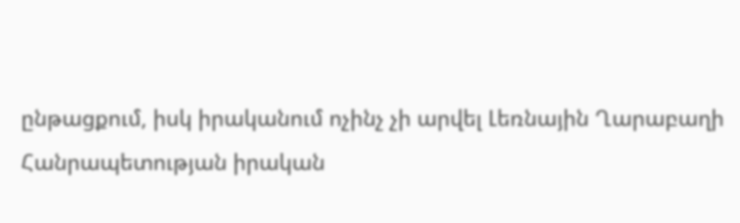ընթացքում, իսկ իրականում ոչինչ չի արվել Լեռնային Ղարաբաղի Հանրապետության իրական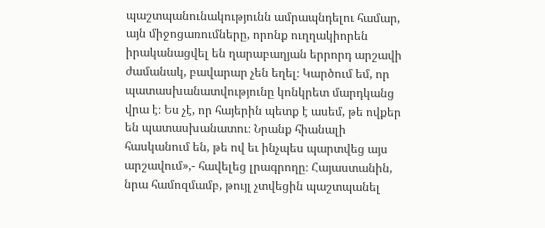պաշտպանունակությունն ամրապնդելու համար, այն միջոցառումները, որոնք ուղղակիորեն իրականացվել են ղարաբաղյան երրորդ արշավի ժամանակ, բավարար չեն եղել։ Կարծում եմ, որ պատասխանատվությունը կոնկրետ մարդկանց վրա է։ Ես չէ, որ հայերին պետք է ասեմ, թե ովքեր են պատասխանատու։ Նրանք հիանալի հասկանում են, թե ով եւ ինչպես պարտվեց այս արշավում»,- հավելեց լրագրողը։ Հայաստանին, նրա համոզմամբ, թույլ չտվեցին պաշտպանել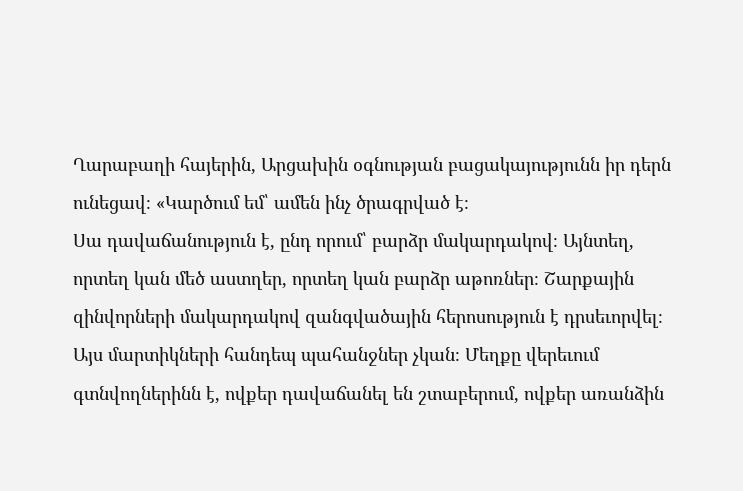Ղարաբաղի հայերին, Արցախին օգնության բացակայությունն իր դերն ունեցավ։ «Կարծում եմ՝ ամեն ինչ ծրագրված է։
Սա դավաճանություն է, ընդ որում՝ բարձր մակարդակով։ Այնտեղ, որտեղ կան մեծ աստղեր, որտեղ կան բարձր աթոռներ։ Շարքային զինվորների մակարդակով զանգվածային հերոսություն է դրսեւորվել։ Այս մարտիկների հանդեպ պահանջներ չկան։ Մեղքը վերեւում գտնվողներինն է, ովքեր դավաճանել են շտաբերում, ովքեր առանձին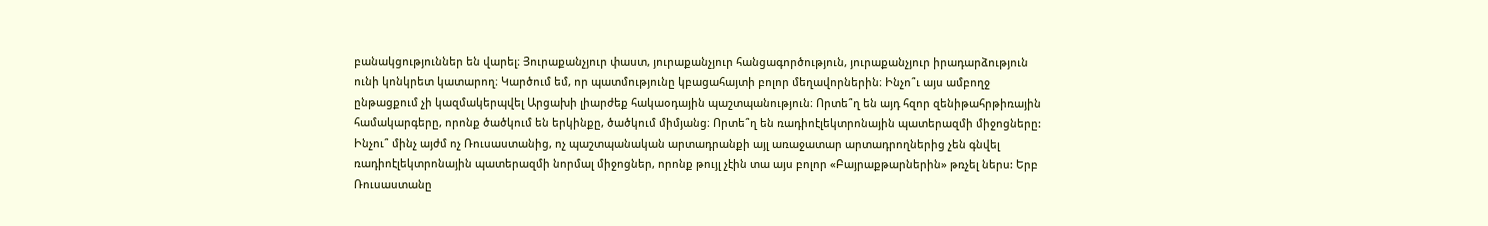բանակցություններ են վարել։ Յուրաքանչյուր փաստ, յուրաքանչյուր հանցագործություն, յուրաքանչյուր իրադարձություն ունի կոնկրետ կատարող։ Կարծում եմ, որ պատմությունը կբացահայտի բոլոր մեղավորներին։ Ինչո՞ւ այս ամբողջ ընթացքում չի կազմակերպվել Արցախի լիարժեք հակաօդային պաշտպանություն։ Որտե՞ղ են այդ հզոր զենիթահրթիռային համակարգերը, որոնք ծածկում են երկինքը, ծածկում միմյանց։ Որտե՞ղ են ռադիոէլեկտրոնային պատերազմի միջոցները: Ինչու՞ մինչ այժմ ոչ Ռուսաստանից, ոչ պաշտպանական արտադրանքի այլ առաջատար արտադրողներից չեն գնվել ռադիոէլեկտրոնային պատերազմի նորմալ միջոցներ, որոնք թույլ չէին տա այս բոլոր «Բայրաքթարներին» թռչել ներս: Երբ Ռուսաստանը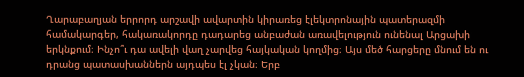Ղարաբաղյան երրորդ արշավի ավարտին կիրառեց էլեկտրոնային պատերազմի համակարգեր, հակառակորդը դադարեց անբաժան առավելություն ունենալ Արցախի երկնքում։ Ինչո՞ւ դա ավելի վաղ չարվեց հայկական կողմից։ Այս մեծ հարցերը մնում են ու դրանց պատասխաններն այդպես էլ չկան։ Երբ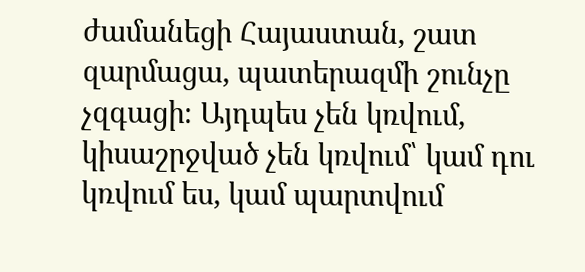ժամանեցի Հայաստան, շատ զարմացա, պատերազմի շունչը չզգացի։ Այդպես չեն կռվում, կիսաշրջված չեն կռվում՝ կամ դու կռվում ես, կամ պարտվում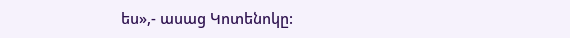ես»,- ասաց Կոտենոկը: